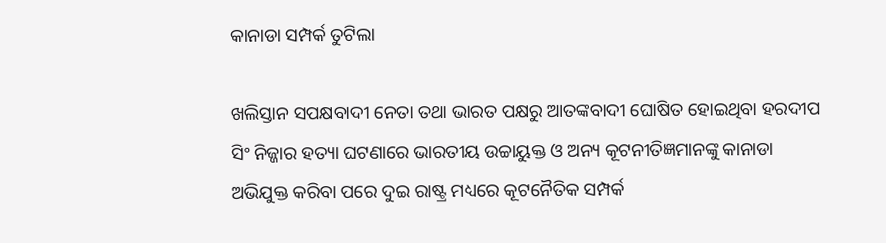କାନାଡା ସମ୍ପର୍କ ତୁଟିଲା

ଖଲିସ୍ତାନ ସପକ୍ଷବାଦୀ ନେତା ତଥା ଭାରତ ପକ୍ଷରୁ ଆତଙ୍କବାଦୀ ଘୋଷିତ ହୋଇଥିବା ହରଦୀପ ସିଂ ନିଜ୍ଜାର ହତ୍ୟା ଘଟଣାରେ ଭାରତୀୟ ଉଚ୍ଚାୟୁକ୍ତ ଓ ଅନ୍ୟ କୂଟନୀତିଜ୍ଞମାନଙ୍କୁ କାନାଡା ଅଭିଯୁକ୍ତ କରିବା ପରେ ଦୁଇ ରାଷ୍ଟ୍ର ମଧ୍ୟରେ କୂଟନୈତିକ ସମ୍ପର୍କ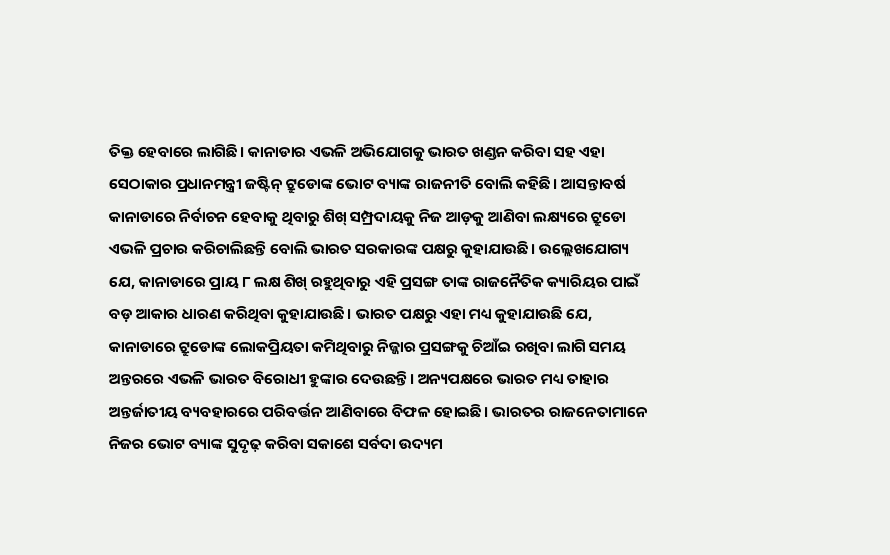ତିକ୍ତ ହେବାରେ ଲାଗିଛି। କାନାଡାର ଏଭଳି ଅଭିଯୋଗକୁ ଭାରତ ଖଣ୍ଡନ କରିବା ସହ ଏହା ସେଠାକାର ପ୍ରଧାନମନ୍ତ୍ରୀ ଜଷ୍ଟିନ୍‌ ଟ୍ରୁଡୋଙ୍କ ଭୋଟ ବ୍ୟାଙ୍କ ରାଜନୀତି ବୋଲି କହିଛି। ଆସନ୍ତାବର୍ଷ କାନାଡାରେ ନିର୍ବାଚନ ହେବାକୁ ଥିବାରୁ ଶିଖ୍‌ ସମ୍ପ୍ରଦାୟକୁ ନିଜ ଆଡ଼କୁ ଆଣିବା ଲକ୍ଷ୍ୟରେ ଟ୍ରୁଡୋ ଏଭଳି ପ୍ରଚାର କରିଚାଲିଛନ୍ତି ବୋଲି ଭାରତ ସରକାରଙ୍କ ପକ୍ଷରୁ କୁହାଯାଉଛି। ଉଲ୍ଲେଖଯୋଗ୍ୟ ଯେ, କାନାଡାରେ ପ୍ରାୟ ୮ ଲକ୍ଷ ଶିଖ୍‌ ରହୁଥିବାରୁ ଏହି ପ୍ରସଙ୍ଗ ତାଙ୍କ ରାଜନୈତିକ କ୍ୟାରିୟର ପାଇଁ ବଡ଼ ଆକାର ଧାରଣ କରିଥିବା କୁହାଯାଉଛି। ଭାରତ ପକ୍ଷରୁ ଏହା ମଧ୍ୟ କୁହାଯାଉଛି ଯେ, କାନାଡାରେ ଟ୍ରୁଡୋଙ୍କ ଲୋକପ୍ରିୟତା କମିଥିବାରୁ ନିଜ୍ଜାର ପ୍ରସଙ୍ଗକୁ ଚିଆଁଇ ରଖିବା ଲାଗି ସମୟ ଅନ୍ତରରେ ଏଭଳି ଭାରତ ବିରୋଧୀ ହୁଙ୍କାର ଦେଉଛନ୍ତି। ଅନ୍ୟପକ୍ଷରେ ଭାରତ ମଧ୍ୟ ତାହାର ଅନ୍ତର୍ଜାତୀୟ ବ୍ୟବହାରରେ ପରିବର୍ତ୍ତନ ଆଣିବାରେ ବିଫଳ ହୋଇଛି। ଭାରତର ରାଜନେତାମାନେ ନିଜର ଭୋଟ ବ୍ୟାଙ୍କ ସୁଦୃଢ଼ କରିବା ସକାଶେ ସର୍ବଦା ଉଦ୍ୟମ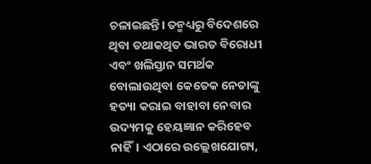ଚଳାଇଛନ୍ତି। ତନ୍ମଧ୍ୟରୁ ବିଦେଶରେ ଥିବା ତଥାକଥିତ ଭାରତ ବିରୋଧୀ ଏବଂ ଖଲିସ୍ତାନ ସମର୍ଥକ ବୋଲାଉଥିବା କେତେକ ନେତାଙ୍କୁ ହତ୍ୟା କରାଇ ବାହାବା ନେବାର ଉଦ୍ୟମକୁ ହେୟଜ୍ଞାନ କରିହେବ ନାହିଁ। ଏଠାରେ ଉଲ୍ଲେଖଯୋଗ୍ୟ,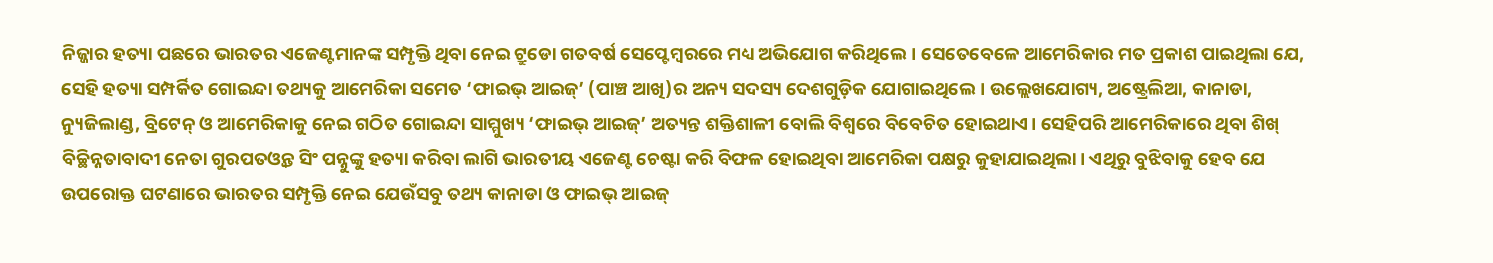ନିଜ୍ଜାର ହତ୍ୟା ପଛରେ ଭାରତର ଏଜେଣ୍ଟମାନଙ୍କ ସମ୍ପୃକ୍ତି ଥିବା ନେଇ ଟ୍ରୁଡୋ ଗତବର୍ଷ ସେପ୍ଟେମ୍ବରରେ ମଧ୍ୟ ଅଭିଯୋଗ କରିଥିଲେ। ସେତେବେଳେ ଆମେରିକାର ମତ ପ୍ରକାଶ ପାଇଥିଲା ଯେ, ସେହି ହତ୍ୟା ସମ୍ପର୍କିତ ଗୋଇନ୍ଦା ତଥ୍ୟକୁ ଆମେରିକା ସମେତ ‘ଫାଇଭ୍‌ ଆଇଜ୍‌’ (ପାଞ୍ଚ ଆଖି)ର ଅନ୍ୟ ସଦସ୍ୟ ଦେଶଗୁଡ଼ିକ ଯୋଗାଇଥିଲେ। ଉଲ୍ଲେଖଯୋଗ୍ୟ, ଅଷ୍ଟ୍ରେଲିଆ, କାନାଡା, ନ୍ୟୁଜିଲାଣ୍ଡ, ବ୍ରିଟେନ୍‌ ଓ ଆମେରିକାକୁ ନେଇ ଗଠିତ ଗୋଇନ୍ଦା ସାମ୍ମୁଖ୍ୟ ‘ଫାଇଭ୍‌ ଆଇଜ୍‌’ ଅତ୍ୟନ୍ତ ଶକ୍ତିଶାଳୀ ବୋଲି ବିଶ୍ୱରେ ବିବେଚିତ ହୋଇଥାଏ। ସେହିପରି ଆମେରିକାରେ ଥିବା ଶିଖ୍‌ ବିଚ୍ଛିନ୍ନତାବାଦୀ ନେତା ଗୁରପତଓ୍ବନ୍ତ ସିଂ ପନ୍ନୁଙ୍କୁ ହତ୍ୟା କରିବା ଲାଗି ଭାରତୀୟ ଏଜେଣ୍ଟ ଚେଷ୍ଟା କରି ବିଫଳ ହୋଇଥିବା ଆମେରିକା ପକ୍ଷରୁ କୁହାଯାଇଥିଲା। ଏଥିରୁ ବୁଝିବାକୁ ହେବ ଯେ ଉପରୋକ୍ତ ଘଟଣାରେ ଭାରତର ସମ୍ପୃକ୍ତି ନେଇ ଯେଉଁସବୁ ତଥ୍ୟ କାନାଡା ଓ ଫାଇଭ୍‌ ଆଇଜ୍‌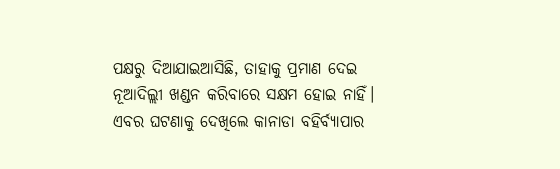ପକ୍ଷରୁ ଦିଆଯାଇଆସିଛି, ତାହାକୁ ପ୍ରମାଣ ଦେଇ ନୂଆଦିଲ୍ଲୀ ଖଣ୍ଡନ କରିବାରେ ସକ୍ଷମ ହୋଇ ନାହିଁ।
ଏବର ଘଟଣାକୁ ଦେଖିଲେ କାନାଡା ବହିର୍ବ୍ୟାପାର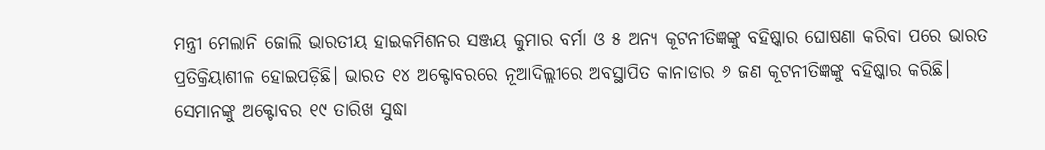ମନ୍ତ୍ରୀ ମେଲାନି ଜୋଲି ଭାରତୀୟ ହାଇକମିଶନର ସଞ୍ଜୟ କୁମାର ବର୍ମା ଓ ୫ ଅନ୍ୟ କୂଟନୀତିଜ୍ଞଙ୍କୁ ବହିଷ୍କାର ଘୋଷଣା କରିବା ପରେ ଭାରତ ପ୍ରତିକ୍ରିୟାଶୀଳ ହୋଇପଡ଼ିଛି। ଭାରତ ୧୪ ଅକ୍ଟୋବରରେ ନୂଆଦିଲ୍ଲୀରେ ଅବସ୍ଥାପିତ କାନାଡାର ୬ ଜଣ କୂଟନୀତିଜ୍ଞଙ୍କୁ ବହିଷ୍କାର କରିଛି। ସେମାନଙ୍କୁ ଅକ୍ଟୋବର ୧୯ ତାରିଖ ସୁଦ୍ଧା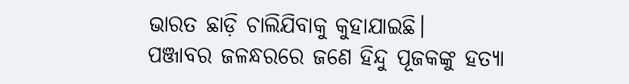ଭାରତ ଛାଡ଼ି ଚାଲିଯିବାକୁ କୁହାଯାଇଛି।
ପଞ୍ଜାବର ଜଳନ୍ଧରରେ ଜଣେ ହିନ୍ଦୁ ପୂଜକଙ୍କୁ ହତ୍ୟା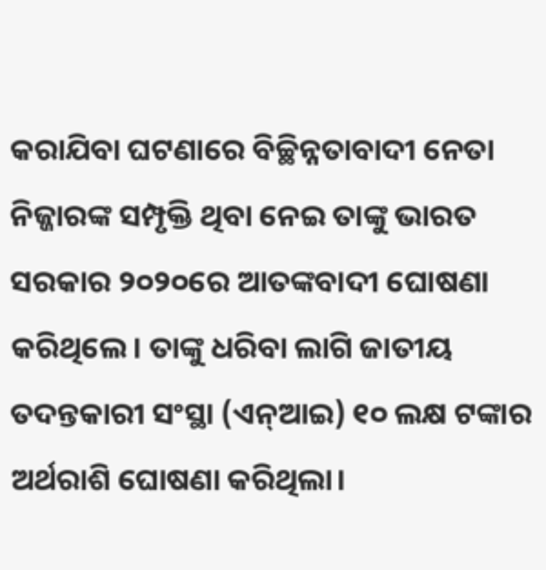କରାଯିବା ଘଟଣାରେ ବିଚ୍ଛିନ୍ନତାବାଦୀ ନେତା ନିଜ୍ଜାରଙ୍କ ସମ୍ପୃକ୍ତି ଥିବା ନେଇ ତାଙ୍କୁ ଭାରତ ସରକାର ୨୦୨୦ରେ ଆତଙ୍କବାଦୀ ଘୋଷଣା କରିଥିଲେ। ତାଙ୍କୁ ଧରିବା ଲାଗି ଜାତୀୟ ତଦନ୍ତକାରୀ ସଂସ୍ଥା (ଏନ୍‌ଆଇ) ୧୦ ଲକ୍ଷ ଟଙ୍କାର ଅର୍ଥରାଶି ଘୋଷଣା କରିଥିଲା।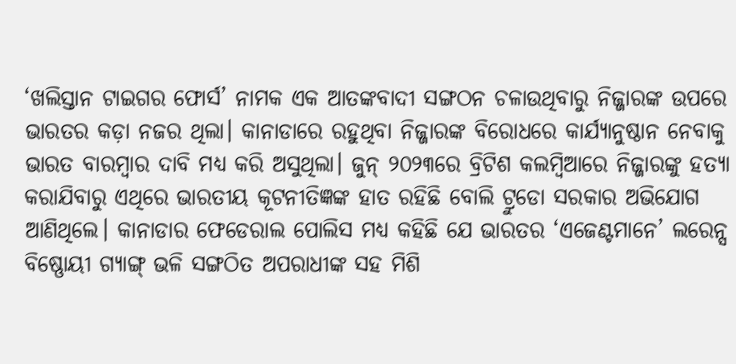‘ଖଲିସ୍ତାନ ଟାଇଗର ଫୋର୍ସ’ ନାମକ ଏକ ଆତଙ୍କବାଦୀ ସଙ୍ଗଠନ ଚଳାଉଥିବାରୁ ନିଜ୍ଜାରଙ୍କ ଉପରେ ଭାରତର କଡ଼ା ନଜର ଥିଲା। କାନାଡାରେ ରହୁଥିବା ନିଜ୍ଜାରଙ୍କ ବିରୋଧରେ କାର୍ଯ୍ୟାନୁଷ୍ଠାନ ନେବାକୁ ଭାରତ ବାରମ୍ବାର ଦାବି ମଧ୍ୟ କରି ଅସୁଥିଲା। ଜୁନ୍‌ ୨୦୨୩ରେ ବ୍ରିଟିଶ କଲମ୍ବିଆରେ ନିଜ୍ଜାରଙ୍କୁ ହତ୍ୟା କରାଯିବାରୁ ଏଥିରେ ଭାରତୀୟ କୂଟନୀତିଜ୍ଞଙ୍କ ହାତ ରହିଛି ବୋଲି ଟ୍ରୁଡୋ ସରକାର ଅଭିଯୋଗ ଆଣିଥିଲେ। କାନାଡାର ଫେଡେରାଲ ପୋଲିସ ମଧ୍ୟ କହିଛି ଯେ ଭାରତର ‘ଏଜେଣ୍ଟମାନେ’ ଲରେନ୍ସ ବିଷ୍ଣୋୟୀ ଗ୍ୟାଙ୍ଗ୍‌ ଭଳି ସଙ୍ଗଠିତ ଅପରାଧୀଙ୍କ ସହ ମିଶି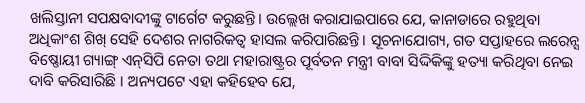ଖଲିସ୍ତାନୀ ସପକ୍ଷବାଦୀଙ୍କୁ ଟାର୍ଗେଟ କରୁଛନ୍ତି। ଉଲ୍ଲେଖ କରାଯାଇପାରେ ଯେ, କାନାଡାରେ ରହୁଥିବା ଅଧିକାଂଶ ଶିଖ୍‌ ସେହି ଦେଶର ନାଗରିକତ୍ୱ ହାସଲ କରିପାରିଛନ୍ତି। ସୂଚନାଯୋଗ୍ୟ, ଗତ ସପ୍ତାହରେ ଲରେନ୍ସ ବିଷ୍ଣୋୟୀ ଗ୍ୟାଙ୍ଗ୍‌ ଏନ୍‌ସିପି ନେତା ତଥା ମହାରାଷ୍ଟ୍ରର ପୂର୍ବତନ ମନ୍ତ୍ରୀ ବାବା ସିଦ୍ଦିକିଙ୍କୁ ହତ୍ୟା କରିଥିବା ନେଇ ଦାବି କରିସାରିଛି । ଅନ୍ୟପଟେ ଏହା କହିହେବ ଯେ,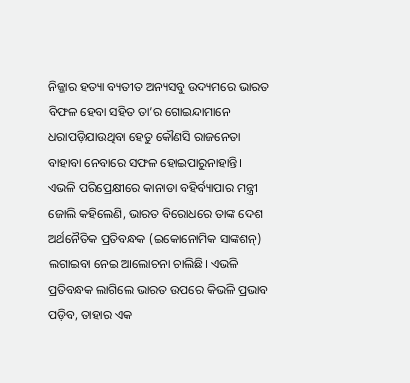ନିଜ୍ଜାର ହତ୍ୟା ବ୍ୟତୀତ ଅନ୍ୟସବୁ ଉଦ୍ୟମରେ ଭାରତ ବିଫଳ ହେବା ସହିତ ତା’ର ଗୋଇନ୍ଦାମାନେ ଧରାପଡ଼ିଯାଉଥିବା ହେତୁ କୌଣସି ରାଜନେତା ବାହାବା ନେବାରେ ସଫଳ ହୋଇପାରୁନାହାନ୍ତି।
ଏଭଳି ପରିପ୍ରେକ୍ଷୀରେ କାନାଡା ବହିର୍ବ୍ୟାପାର ମନ୍ତ୍ରୀ ଜୋଲି କହିଲେଣି, ଭାରତ ବିରୋଧରେ ତାଙ୍କ ଦେଶ ଅର୍ଥନୈତିକ ପ୍ରତିବନ୍ଧକ (ଇକୋନୋମିକ ସାଙ୍କଶନ୍‌) ଲଗାଇବା ନେଇ ଆଲୋଚନା ଚାଲିଛି। ଏଭଳି ପ୍ରତିବନ୍ଧକ ଲାଗିଲେ ଭାରତ ଉପରେ କିଭଳି ପ୍ରଭାବ ପଡ଼ିବ, ତାହାର ଏକ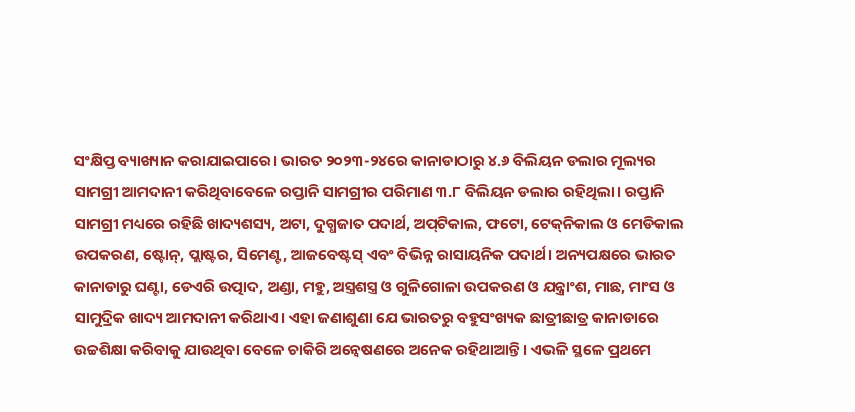ସଂକ୍ଷିପ୍ତ ବ୍ୟାଖ୍ୟାନ କରାଯାଇପାରେ। ଭାରତ ୨୦୨୩-୨୪ରେ କାନାଡାଠାରୁ ୪.୬ ବିଲିୟନ ଡଲାର ମୂଲ୍ୟର ସାମଗ୍ରୀ ଆମଦାନୀ କରିଥିବାବେଳେ ରପ୍ତାନି ସାମଗ୍ରୀର ପରିମାଣ ୩.୮ ବିଲିୟନ ଡଲାର ରହିଥିଲା। ରପ୍ତାନି ସାମଗ୍ରୀ ମଧ୍ୟରେ ରହିଛି ଖାଦ୍ୟଶସ୍ୟ, ଅଟା, ଦୁଗ୍ଧଜାତ ପଦାର୍ଥ, ଅପ୍‌ଟିକାଲ, ଫଟୋ, ଟେକ୍‌ନିକାଲ ଓ ମେଡିକାଲ ଉପକରଣ, ଷ୍ଟୋନ୍‌, ପ୍ଲାଷ୍ଟର, ସିମେଣ୍ଟ, ଆଜବେଷ୍ଟସ୍‌ ଏବଂ ବିଭିନ୍ନ ରାସାୟନିକ ପଦାର୍ଥ। ଅନ୍ୟପକ୍ଷରେ ଭାରତ କାନାଡାରୁ ଘଣ୍ଟା, ଡେଏରି ଉତ୍ପାଦ, ଅଣ୍ଡା, ମହୁ, ଅସ୍ତ୍ରଶସ୍ତ୍ର ଓ ଗୁଳିଗୋଳା ଉପକରଣ ଓ ଯନ୍ତ୍ରାଂଶ, ମାଛ, ମାଂସ ଓ ସାମୁଦ୍ରିକ ଖାଦ୍ୟ ଆମଦାନୀ କରିଥାଏ। ଏହା ଜଣାଶୁଣା ଯେ ଭାରତରୁ ବହୁସଂଖ୍ୟକ ଛାତ୍ରୀଛାତ୍ର କାନାଡାରେ ଉଚ୍ଚଶିକ୍ଷା କରିବାକୁ ଯାଉଥିବା ବେଳେ ଚାକିରି ଅନ୍ବେଷଣରେ ଅନେକ ରହିଥାଆନ୍ତି। ଏଭଳି ସ୍ଥଳେ ପ୍ରଥମେ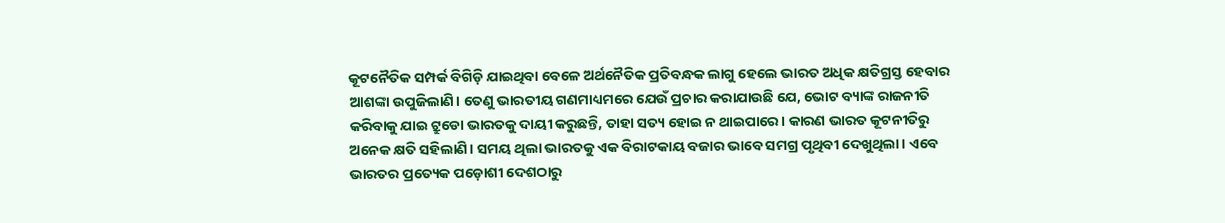କୂଟନୈତିକ ସମ୍ପର୍କ ବିଗିଡ଼ି ଯାଇଥିବା ବେଳେ ଅର୍ଥନୈତିକ ପ୍ରତିବନ୍ଧକ ଲାଗୁ ହେଲେ ଭାରତ ଅଧିକ କ୍ଷତିଗ୍ରସ୍ତ ହେବାର ଆଶଙ୍କା ଉପୁଜିଲାଣି। ତେଣୁ ଭାରତୀୟ ଗଣମାଧ୍ୟମରେ ଯେଉଁ ପ୍ରଚାର କରାଯାଉଛି ଯେ, ଭୋଟ ବ୍ୟାଙ୍କ ରାଜନୀତି କରିବାକୁ ଯାଇ ଟ୍ରୁଡୋ ଭାରତକୁ ଦାୟୀ କରୁଛନ୍ତି, ତାହା ସତ୍ୟ ହୋଇ ନ ଥାଇପାରେ। କାରଣ ଭାରତ କୂଟନୀତିରୁ ଅନେକ କ୍ଷତି ସହିଲାଣି। ସମୟ ଥିଲା ଭାରତକୁ ଏକ ବିରାଟକାୟ ବଜାର ଭାବେ ସମଗ୍ର ପୃଥିବୀ ଦେଖୁଥିଲା। ଏବେ ଭାରତର ପ୍ରତ୍ୟେକ ପଡ଼ୋଶୀ ଦେଶଠାରୁ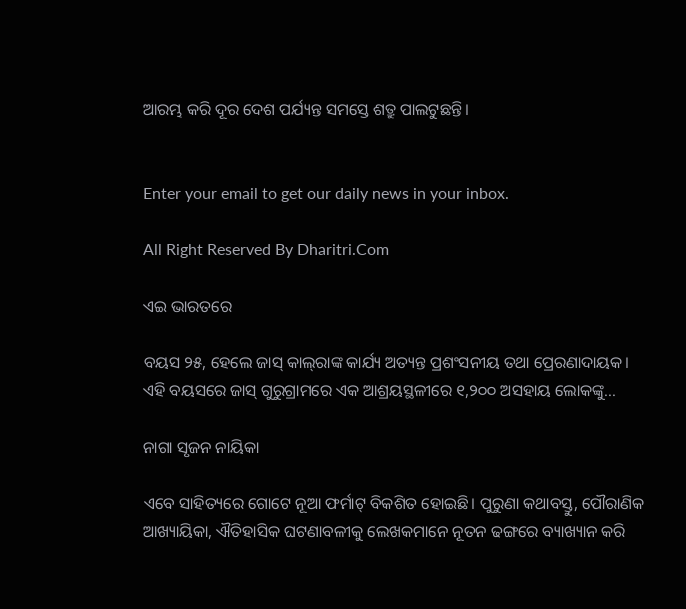ଆରମ୍ଭ କରି ଦୂର ଦେଶ ପର୍ଯ୍ୟନ୍ତ ସମସ୍ତେ ଶତ୍ରୁ ପାଲଟୁଛନ୍ତି।


Enter your email to get our daily news in your inbox.

All Right Reserved By Dharitri.Com

ଏଇ ଭାରତରେ

ବୟସ ୨୫, ହେଲେ ଜାସ୍‌ କାଲ୍‌ରାଙ୍କ କାର୍ଯ୍ୟ ଅତ୍ୟନ୍ତ ପ୍ରଶଂସନୀୟ ତଥା ପ୍ରେରଣାଦାୟକ। ଏହି ବୟସରେ ଜାସ୍‌ ଗୁରୁଗ୍ରାମରେ ଏକ ଆଶ୍ରୟସ୍ଥଳୀରେ ୧,୨୦୦ ଅସହାୟ ଲୋକଙ୍କୁ...

ନାଗା ସୃଜନ ନାୟିକା

ଏବେ ସାହିତ୍ୟରେ ଗୋଟେ ନୂଆ ଫର୍ମାଟ୍‌ ବିକଶିତ ହୋଇଛି। ପୁରୁଣା କଥାବସ୍ତୁ, ପୌରାଣିକ ଆଖ୍ୟାୟିକା, ଐତିହାସିକ ଘଟଣାବଳୀକୁ ଲେଖକମାନେ ନୂତନ ଢଙ୍ଗରେ ବ୍ୟାଖ୍ୟାନ କରି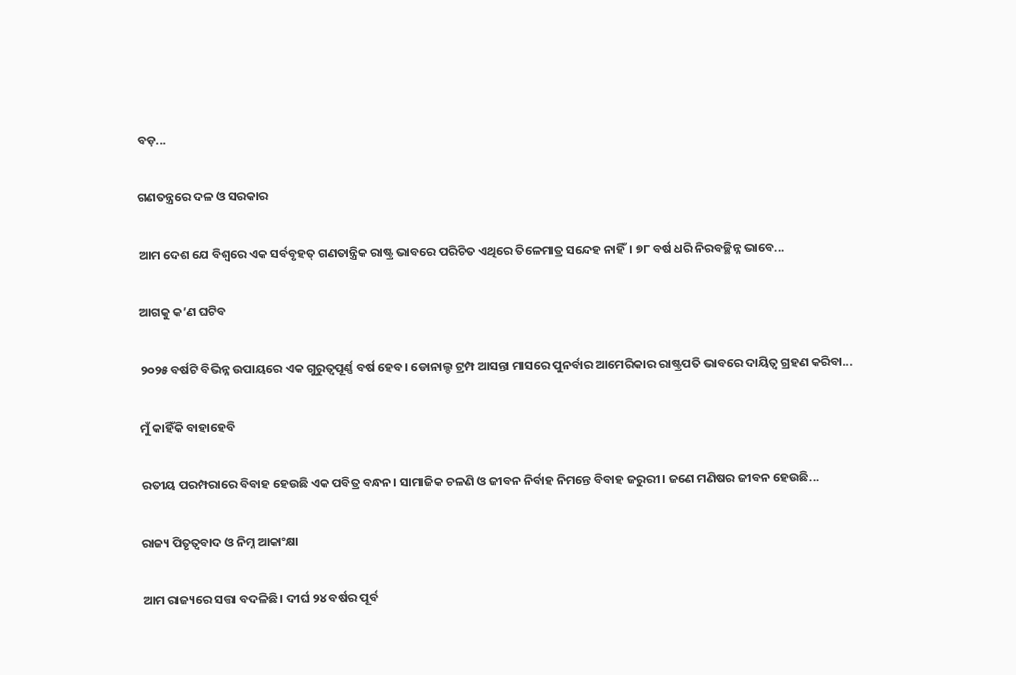ବଡ଼...

ଗଣତନ୍ତ୍ରରେ ଦଳ ଓ ସରକାର

ଆମ ଦେଶ ଯେ ବିଶ୍ୱରେ ଏକ ସର୍ବବୃହତ୍‌ ଗଣତାନ୍ତ୍ରିକ ରାଷ୍ଟ୍ର ଭାବରେ ପରିଚିତ ଏଥିରେ ତିଳେମାତ୍ର ସନ୍ଦେହ ନାହିଁ। ୭୮ ବର୍ଷ ଧରି ନିରବଚ୍ଛିନ୍ନ ଭାବେ...

ଆଗକୁ କ’ଣ ଘଟିବ

୨୦୨୫ ବର୍ଷଟି ବିଭିନ୍ନ ଉପାୟରେ ଏକ ଗୁରୁତ୍ୱପୂର୍ଣ୍ଣ ବର୍ଷ ହେବ। ଡୋନାଲ୍ଡ ଟ୍ରମ୍ପ ଆସନ୍ତା ମାସରେ ପୁନର୍ବାର ଆମେରିକାର ରାଷ୍ଟ୍ରପତି ଭାବରେ ଦାୟିତ୍ୱ ଗ୍ରହଣ କରିବା...

ମୁଁ କାହିଁକି ବାହାହେବି

ରତୀୟ ପରମ୍ପରାରେ ବିବାହ ହେଉଛି ଏକ ପବିତ୍ର ବନ୍ଧନ। ସାମାଜିକ ଚଳଣି ଓ ଜୀବନ ନିର୍ବାହ ନିମନ୍ତେ ବିବାହ ଜରୁରୀ। ଜଣେ ମଣିଷର ଜୀବନ ହେଉଛି...

ରାଜ୍ୟ ପିତୃତ୍ୱବାଦ ଓ ନିମ୍ନ ଆକାଂକ୍ଷା

ଆମ ରାଜ୍ୟରେ ସତ୍ତା ବଦଳିଛି। ଦୀର୍ଘ ୨୪ ବର୍ଷର ପୂର୍ବ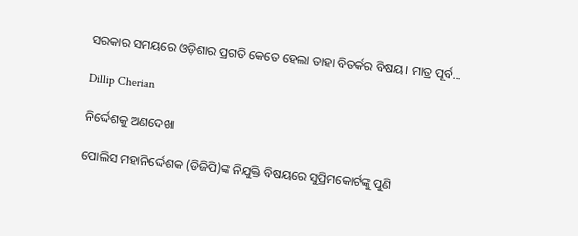ସରକାର ସମୟରେ ଓଡ଼ିଶାର ପ୍ରଗତି କେତେ ହେଲା ତାହା ବିତର୍କର ବିଷୟ। ମାତ୍ର ପୂର୍ବ...

Dillip Cherian

ନିର୍ଦ୍ଦେଶକୁ ଅଣଦେଖା

ପୋଲିସ ମହାନିର୍ଦ୍ଦେଶକ (ଡିଜିପି)ଙ୍କ ନିଯୁକ୍ତି ବିଷୟରେ ସୁପ୍ରିମକୋର୍ଟଙ୍କୁ ପୁଣି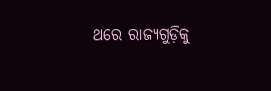ଥରେ ରାଜ୍ୟଗୁଡ଼ିକୁ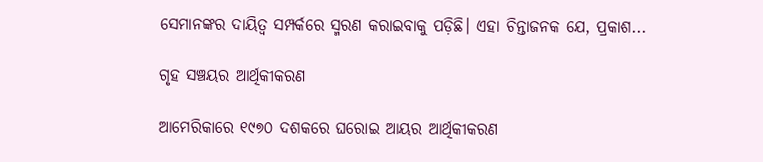ସେମାନଙ୍କର ଦାୟିତ୍ୱ ସମ୍ପର୍କରେ ସ୍ମରଣ କରାଇବାକୁ ପଡ଼ିଛି। ଏହା ଚିନ୍ତାଜନକ ଯେ, ପ୍ରକାଶ...

ଗୃହ ସଞ୍ଚୟର ଆର୍ଥିକୀକରଣ

ଆମେରିକାରେ ୧୯୭୦ ଦଶକରେ ଘରୋଇ ଆୟର ଆର୍ଥିକୀକରଣ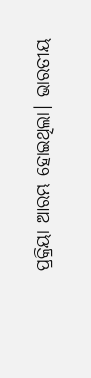ପ୍ରକ୍ରିୟା ଆରମ୍ଭ ହୋଇଥିଲା। ଭାରତୀୟ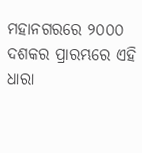ମହାନଗରରେ ୨୦୦୦ ଦଶକର ପ୍ରାରମ୍ଭରେ ଏହି ଧାରା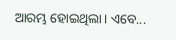ଆରମ୍ଭ ହୋଇଥିଲା। ଏବେ...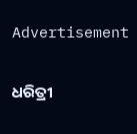Advertisement

ଧରିତ୍ରୀ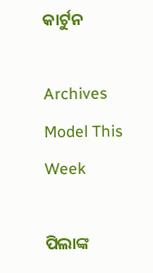କାର୍ଟୁନ

Archives
Model This Week

ପିଲାଙ୍କ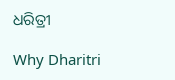ଧରିତ୍ରୀ

Why Dharitri